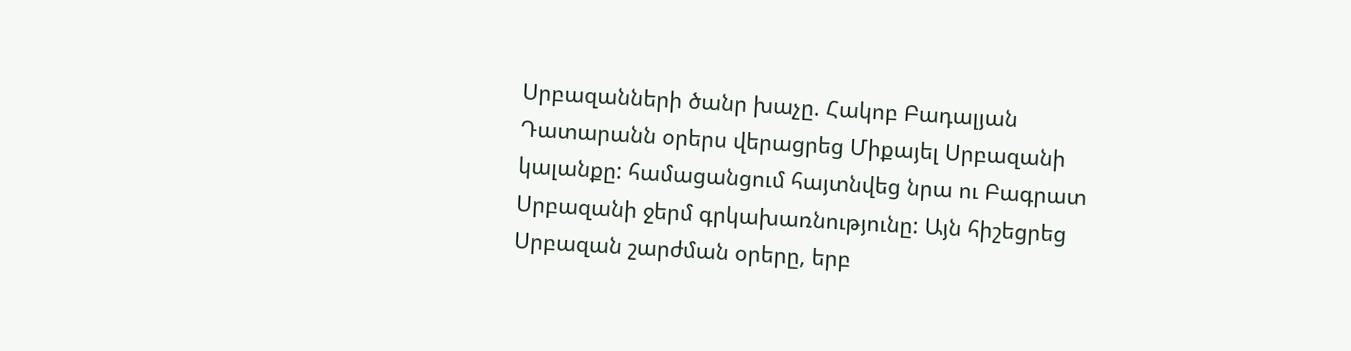Սրբազանների ծանր խաչը. Հակոբ Բադալյան
Դատարանն օրերս վերացրեց Միքայել Սրբազանի կալանքը: համացանցում հայտնվեց նրա ու Բագրատ Սրբազանի ջերմ գրկախառնությունը: Այն հիշեցրեց Սրբազան շարժման օրերը, երբ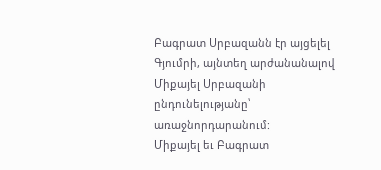Բագրատ Սրբազանն էր այցելել Գյումրի, այնտեղ արժանանալով Միքայել Սրբազանի ընդունելությանը՝ առաջնորդարանում:
Միքայել եւ Բագրատ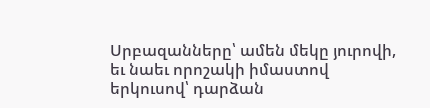Սրբազանները՝ ամեն մեկը յուրովի, եւ նաեւ որոշակի իմաստով երկուսով՝ դարձան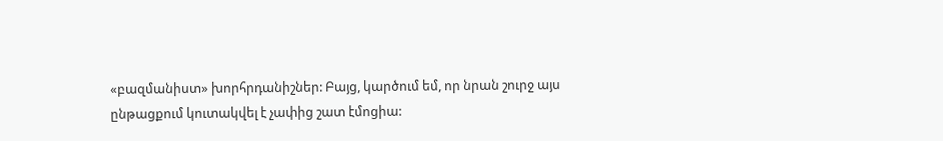«բազմանիստ» խորհրդանիշներ: Բայց, կարծում եմ, որ նրան շուրջ այս ընթացքում կուտակվել է չափից շատ էմոցիա: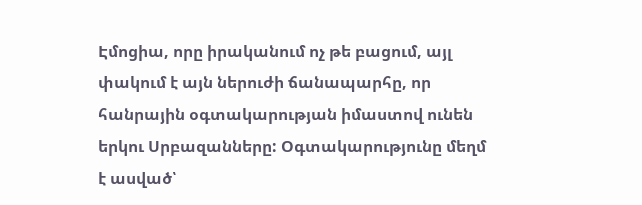Էմոցիա, որը իրականում ոչ թե բացում, այլ փակում է այն ներուժի ճանապարհը, որ հանրային օգտակարության իմաստով ունեն երկու Սրբազանները: Օգտակարությունը մեղմ է ասված՝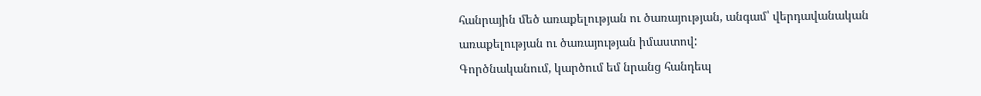հանրային մեծ առաքելության ու ծառայության, անգամ՝ վերդավանական առաքելության ու ծառայության իմաստով:
Գործնականում, կարծում եմ նրանց հանդեպ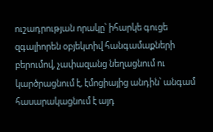ուշադրության որակը՝ իհարկե գուցե զգալիորեն օբյեկտիվ հանգամաքների բերումով, չափազանց նեղացնում ու կարծրացնում է, էմոցիայից անդին՝ անգամ հասարակացնում է այդ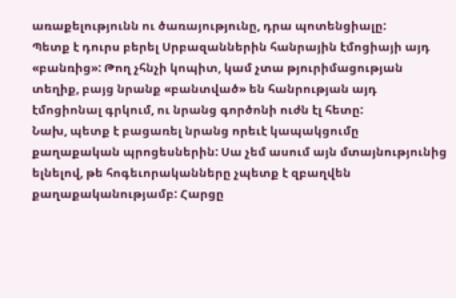առաքելությունն ու ծառայությունը, դրա պոտենցիալը:
Պետք է դուրս բերել Սրբազաններին հանրային էմոցիայի այդ «բանռից»: Թող չհնչի կոպիտ, կամ չտա թյուրիմացության տեղիք, բայց նրանք «բանտված» են հանրության այդ էմոցիոնալ գրկում, ու նրանց գործոնի ուժն էլ հետը:
Նախ, պետք է բացառել նրանց որեւէ կապակցումը քաղաքական պրոցեսներին: Սա չեմ ասում այն մտայնությունից ելնելով, թե հոգեւորականները չպետք է զբաղվեն քաղաքականությամբ: Հարցը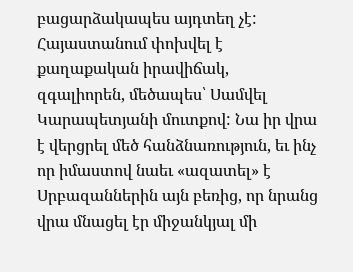բացարձակապես այդտեղ չէ:
Հայաստանում փոխվել է քաղաքական իրավիճակ, զգալիորեն, մեծապես՝ Սամվել Կարապետյանի մուտքով: Նա իր վրա է վերցրել մեծ հանձնառություն, եւ ինչ որ իմաստով նաեւ «ազատել» է Սրբազաններին այն բեռից, որ նրանց վրա մնացել էր միջանկյալ մի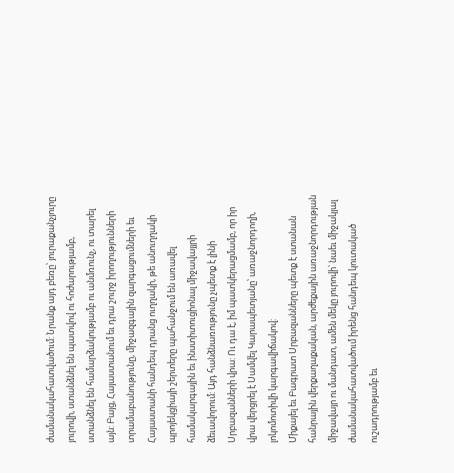ժամանակահատվածում: Նրանք այդ բեռը՝ յուրաքանչյուրը յուրովի, ստանձնել են պատվով ու հոժարությամբ, ստանձնել են համարձակությամբ ու անմռունչ, ու տարել այն: Բայց, Հայաստանում եւ դրա շուրջ իրողությունների տրամաբանությունը, միջազգային զարգացումների եւ Հայաստանի հանդեպ դրանց ուղղակի, թե անուղղակի պրոյեկցիայի շերտերը պահանջում են առավել համակարգային եւ ինստիտուցիոնալ միջավայյրի ձեւավորում: Այդ հանձնառությունը չպետք է լինի Սրբազանների վրա: Ու դա է, իմ պատկերացմամբ, որ իր վրա վերցրել է Սամվել Կարապետյանը՝ առաջնորդողի, լոկոմոտիվի կարգավիճակով:
Միքայել եւ Բագրատ Սրբազանները պետք է ստանան հանրային վերքաղաքական, արժեքային առաջնորդության միջավայր ու մանդատ, ամեն մեկը յուրովի՝ նաեւ միջակյալ ժամանակահատվածում իրենց հանդեպ կուտակած ուշադրությամբ եւ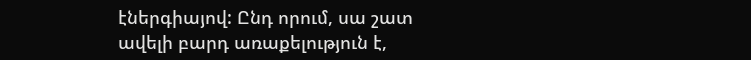էներգիայով: Ընդ որում, սա շատ ավելի բարդ առաքելություն է,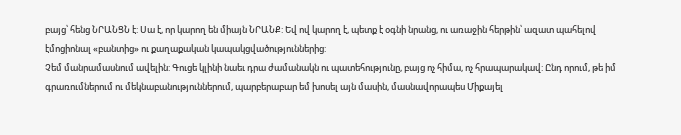բայց՝ հենց ՆՐԱՆՑՆ է: Սա է, որ կարող են միայն ՆՐԱՆՔ: Եվ ով կարող է, պետք է օգնի նրանց, ու առաջին հերթին՝ ազատ պահելով էմոցիոնալ «բանտից» ու քաղաքական կապակցվածություններից:
Չեմ մանրամասնում ավելին: Գուցե կլինի նաեւ դրա ժամանակն ու պատեհությունը, բայց ոչ հիմա, ոչ հրապարակավ: Ընդ որում, թե իմ գրառումներում ու մեկնաբանություններում, պարբերաբար եմ խոսել այն մասին, մասնավորապես Միքայել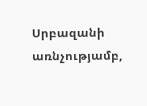Սրբազանի առնչությամբ,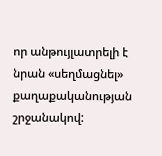որ անթույլատրելի է նրան «սեղմացնել» քաղաքականության շրջանակով: